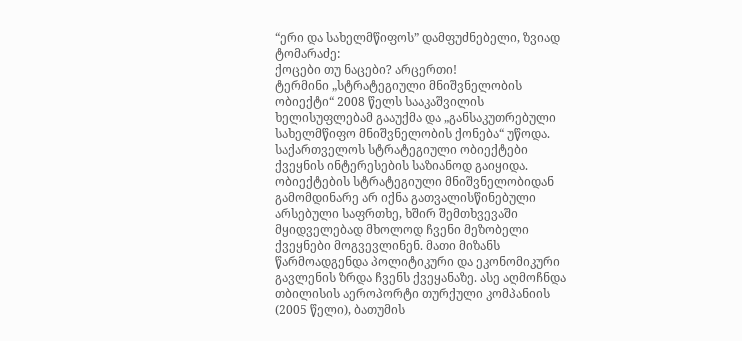“ერი და სახელმწიფოს” დამფუძნებელი, ზვიად ტომარაძე:
ქოცები თუ ნაცები? არცერთი!
ტერმინი „სტრატეგიული მნიშვნელობის ობიექტი“ 2008 წელს სააკაშვილის ხელისუფლებამ გააუქმა და „განსაკუთრებული სახელმწიფო მნიშვნელობის ქონება“ უწოდა. საქართველოს სტრატეგიული ობიექტები ქვეყნის ინტერესების საზიანოდ გაიყიდა. ობიექტების სტრატეგიული მნიშვნელობიდან გამომდინარე არ იქნა გათვალისწინებული არსებული საფრთხე, ხშირ შემთხვევაში მყიდველებად მხოლოდ ჩვენი მეზობელი ქვეყნები მოგვევლინენ. მათი მიზანს წარმოადგენდა პოლიტიკური და ეკონომიკური გავლენის ზრდა ჩვენს ქვეყანაზე. ასე აღმოჩნდა თბილისის აეროპორტი თურქული კომპანიის (2005 წელი), ბათუმის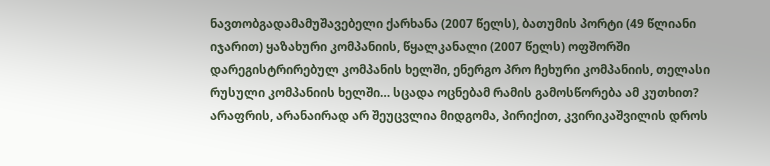ნავთობგადამამუშავებელი ქარხანა (2007 წელს), ბათუმის პორტი (49 წლიანი იჯარით) ყაზახური კომპანიის, წყალკანალი (2007 წელს) ოფშორში დარეგისტრირებულ კომპანის ხელში, ენერგო პრო ჩეხური კომპანიის, თელასი რუსული კომპანიის ხელში… სცადა ოცნებამ რამის გამოსწორება ამ კუთხით? არაფრის, არანაირად არ შეუცვლია მიდგომა, პირიქით, კვირიკაშვილის დროს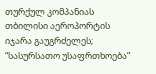თურქულ კომპანიას თბილისი აეროპორტის იჯარა გაუგრძელეს;
“სასურსათო უსაფრთხოება”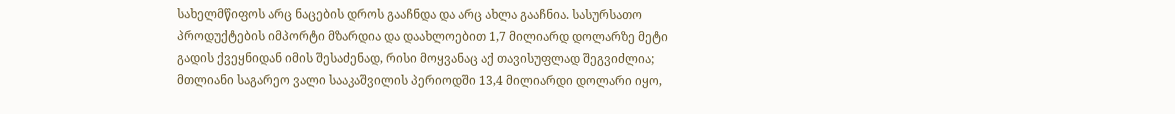სახელმწიფოს არც ნაცების დროს გააჩნდა და არც ახლა გააჩნია. სასურსათო პროდუქტების იმპორტი მზარდია და დაახლოებით 1,7 მილიარდ დოლარზე მეტი გადის ქვეყნიდან იმის შესაძენად, რისი მოყვანაც აქ თავისუფლად შეგვიძლია;
მთლიანი საგარეო ვალი სააკაშვილის პერიოდში 13,4 მილიარდი დოლარი იყო,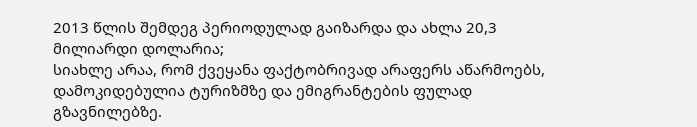2013 წლის შემდეგ პერიოდულად გაიზარდა და ახლა 20,3 მილიარდი დოლარია;
სიახლე არაა, რომ ქვეყანა ფაქტობრივად არაფერს აწარმოებს, დამოკიდებულია ტურიზმზე და ემიგრანტების ფულად გზავნილებზე.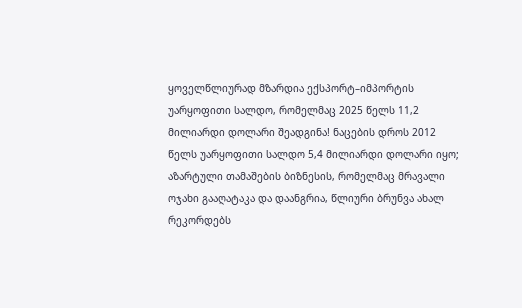ყოველწლიურად მზარდია ექსპორტ–იმპორტის უარყოფითი სალდო, რომელმაც 2025 წელს 11,2 მილიარდი დოლარი შეადგინა! ნაცების დროს 2012 წელს უარყოფითი სალდო 5,4 მილიარდი დოლარი იყო;
აზარტული თამაშების ბიზნესის, რომელმაც მრავალი ოჯახი გააღატაკა და დაანგრია, წლიური ბრუნვა ახალ რეკორდებს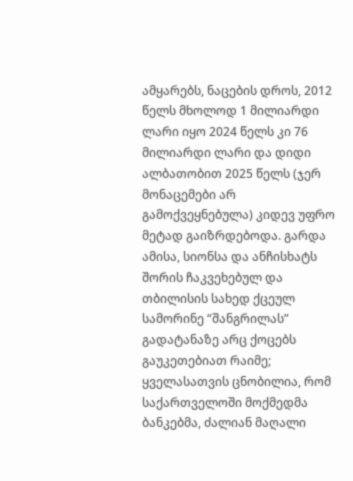ამყარებს, ნაცების დროს, 2012 წელს მხოლოდ 1 მილიარდი ლარი იყო 2024 წელს კი 76 მილიარდი ლარი და დიდი ალბათობით 2025 წელს (ჯერ მონაცემები არ გამოქვეყნებულა) კიდევ უფრო მეტად გაიზრდებოდა. გარდა ამისა, სიონსა და ანჩისხატს შორის ჩაკვეხებულ და თბილისის სახედ ქცეულ სამორინე “შანგრილას” გადატანაზე არც ქოცებს გაუკეთებიათ რაიმე;
ყველასათვის ცნობილია, რომ საქართველოში მოქმედმა ბანკებმა, ძალიან მაღალი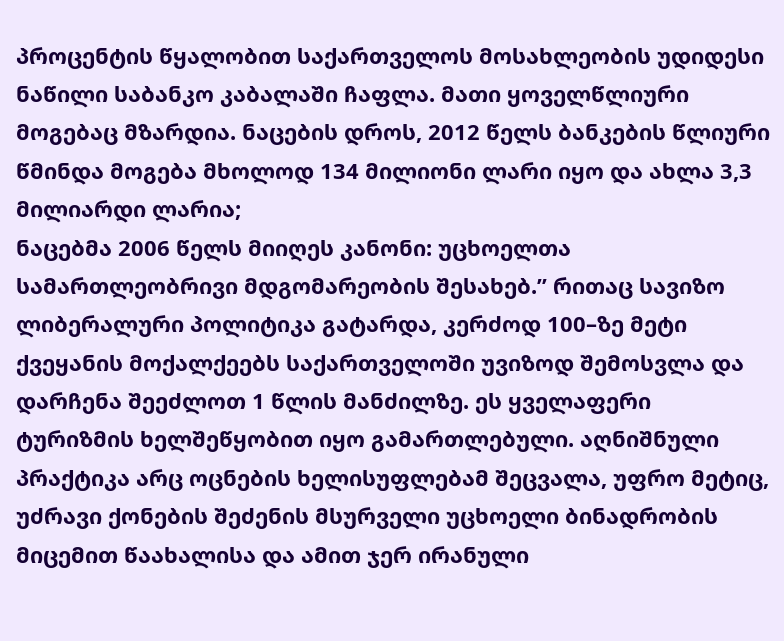პროცენტის წყალობით საქართველოს მოსახლეობის უდიდესი ნაწილი საბანკო კაბალაში ჩაფლა. მათი ყოველწლიური მოგებაც მზარდია. ნაცების დროს, 2012 წელს ბანკების წლიური წმინდა მოგება მხოლოდ 134 მილიონი ლარი იყო და ახლა 3,3 მილიარდი ლარია;
ნაცებმა 2006 წელს მიიღეს კანონი: უცხოელთა სამართლეობრივი მდგომარეობის შესახებ.” რითაც სავიზო ლიბერალური პოლიტიკა გატარდა, კერძოდ 100–ზე მეტი ქვეყანის მოქალქეებს საქართველოში უვიზოდ შემოსვლა და დარჩენა შეეძლოთ 1 წლის მანძილზე. ეს ყველაფერი ტურიზმის ხელშეწყობით იყო გამართლებული. აღნიშნული პრაქტიკა არც ოცნების ხელისუფლებამ შეცვალა, უფრო მეტიც, უძრავი ქონების შეძენის მსურველი უცხოელი ბინადრობის მიცემით წაახალისა და ამით ჯერ ირანული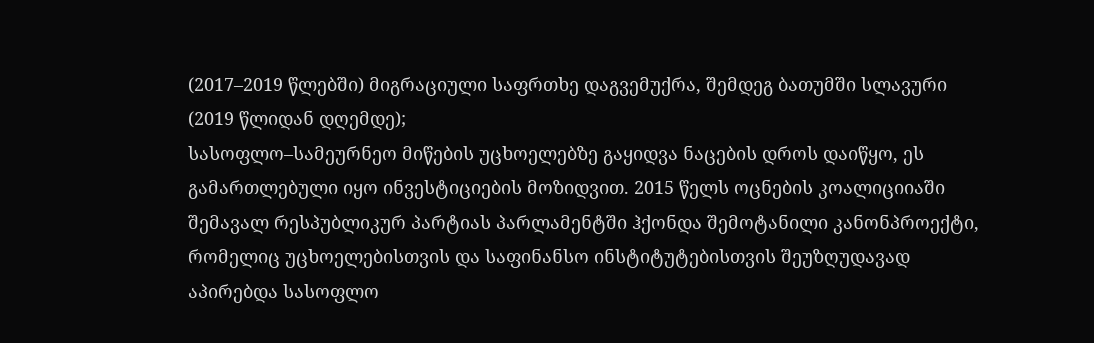(2017–2019 წლებში) მიგრაციული საფრთხე დაგვემუქრა, შემდეგ ბათუმში სლავური (2019 წლიდან დღემდე);
სასოფლო–სამეურნეო მიწების უცხოელებზე გაყიდვა ნაცების დროს დაიწყო, ეს გამართლებული იყო ინვესტიციების მოზიდვით. 2015 წელს ოცნების კოალიციიაში შემავალ რესპუბლიკურ პარტიას პარლამენტში ჰქონდა შემოტანილი კანონპროექტი, რომელიც უცხოელებისთვის და საფინანსო ინსტიტუტებისთვის შეუზღუდავად აპირებდა სასოფლო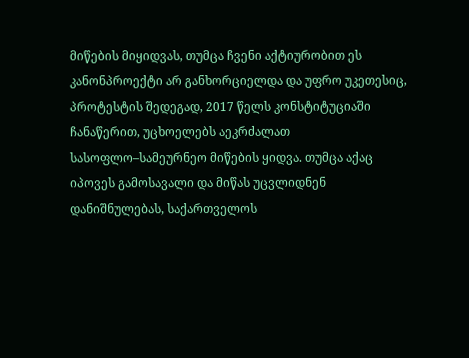მიწების მიყიდვას, თუმცა ჩვენი აქტიურობით ეს კანონპროექტი არ განხორციელდა და უფრო უკეთესიც, პროტესტის შედეგად, 2017 წელს კონსტიტუციაში ჩანაწერით, უცხოელებს აეკრძალათ სასოფლო–სამეურნეო მიწების ყიდვა. თუმცა აქაც იპოვეს გამოსავალი და მიწას უცვლიდნენ დანიშნულებას, საქართველოს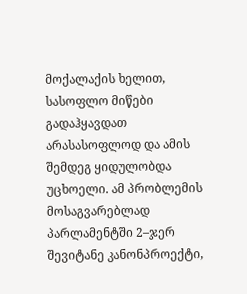მოქალაქის ხელით, სასოფლო მიწები გადაჰყავდათ არასასოფლოდ და ამის შემდეგ ყიდულობდა უცხოელი. ამ პრობლემის მოსაგვარებლად პარლამენტში 2–ჯერ შევიტანე კანონპროექტი,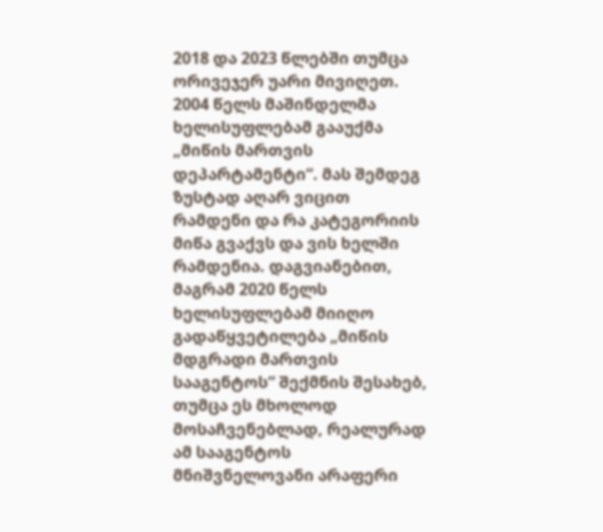2018 და 2023 წლებში თუმცა ორივეჯერ უარი მივიღეთ. 2004 წელს მაშინდელმა ხელისუფლებამ გააუქმა „მიწის მართვის დეპარტამენტი“. მას შემდეგ ზუსტად აღარ ვიცით რამდენი და რა კატეგორიის მიწა გვაქვს და ვის ხელში რამდენია. დაგვიანებით, მაგრამ 2020 წელს ხელისუფლებამ მიიღო გადაწყვეტილება „მიწის მდგრადი მართვის სააგენტოს“ შექმნის შესახებ, თუმცა ეს მხოლოდ მოსაჩვენებლად, რეალურად ამ სააგენტოს მნიშვნელოვანი არაფერი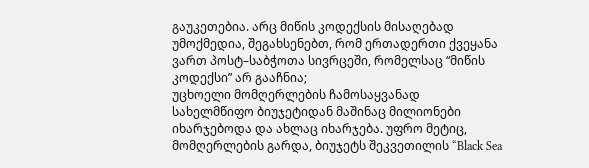გაუკეთებია. არც მიწის კოდექსის მისაღებად უმოქმედია, შეგახსენებთ, რომ ერთადერთი ქვეყანა ვართ პოსტ–საბჭოთა სივრცეში, რომელსაც “მიწის კოდექსი” არ გააჩნია;
უცხოელი მომღერლების ჩამოსაყვანად სახელმწიფო ბიუჯეტიდან მაშინაც მილიონები იხარჯებოდა და ახლაც იხარჯება. უფრო მეტიც, მომღერლების გარდა, ბიუჯეტს შეკვეთილის “Black Sea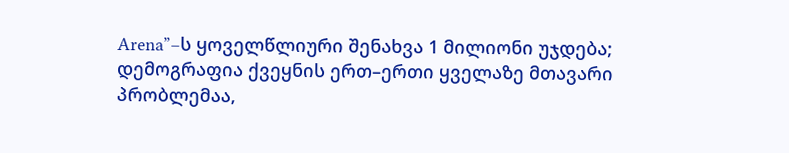Arena”–ს ყოველწლიური შენახვა 1 მილიონი უჯდება;
დემოგრაფია ქვეყნის ერთ–ერთი ყველაზე მთავარი პრობლემაა,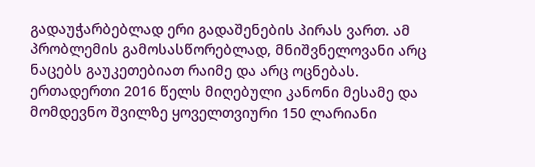გადაუჭარბებლად ერი გადაშენების პირას ვართ. ამ პრობლემის გამოსასწორებლად, მნიშვნელოვანი არც ნაცებს გაუკეთებიათ რაიმე და არც ოცნებას. ერთადერთი 2016 წელს მიღებული კანონი მესამე და მომდევნო შვილზე ყოველთვიური 150 ლარიანი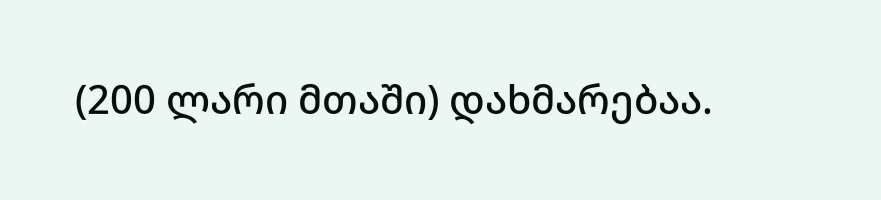(200 ლარი მთაში) დახმარებაა.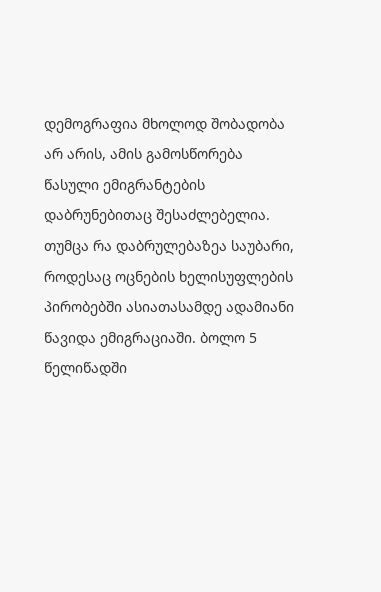დემოგრაფია მხოლოდ შობადობა არ არის, ამის გამოსწორება წასული ემიგრანტების დაბრუნებითაც შესაძლებელია. თუმცა რა დაბრულებაზეა საუბარი, როდესაც ოცნების ხელისუფლების პირობებში ასიათასამდე ადამიანი წავიდა ემიგრაციაში. ბოლო 5 წელიწადში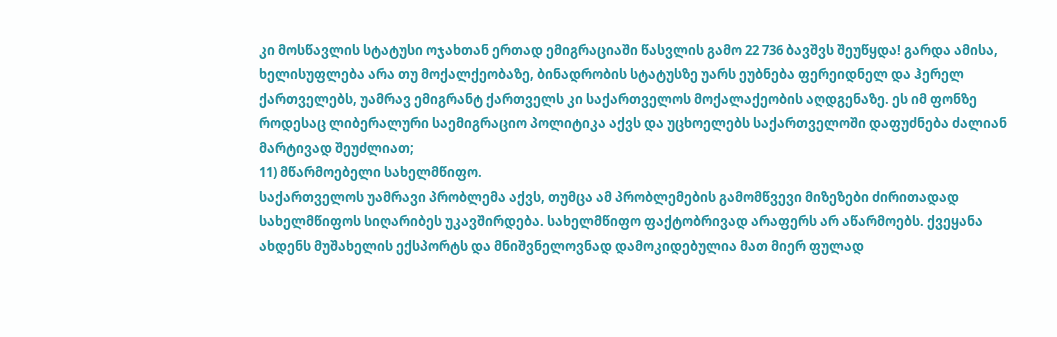კი მოსწავლის სტატუსი ოჯახთან ერთად ემიგრაციაში წასვლის გამო 22 736 ბავშვს შეუწყდა! გარდა ამისა, ხელისუფლება არა თუ მოქალქეობაზე, ბინადრობის სტატუსზე უარს ეუბნება ფერეიდნელ და ჰერელ ქართველებს, უამრავ ემიგრანტ ქართველს კი საქართველოს მოქალაქეობის აღდგენაზე. ეს იმ ფონზე როდესაც ლიბერალური საემიგრაციო პოლიტიკა აქვს და უცხოელებს საქართველოში დაფუძნება ძალიან მარტივად შეუძლიათ;
11) მწარმოებელი სახელმწიფო.
საქართველოს უამრავი პრობლემა აქვს, თუმცა ამ პრობლემების გამომწვევი მიზეზები ძირითადად სახელმწიფოს სიღარიბეს უკავშირდება. სახელმწიფო ფაქტობრივად არაფერს არ აწარმოებს. ქვეყანა ახდენს მუშახელის ექსპორტს და მნიშვნელოვნად დამოკიდებულია მათ მიერ ფულად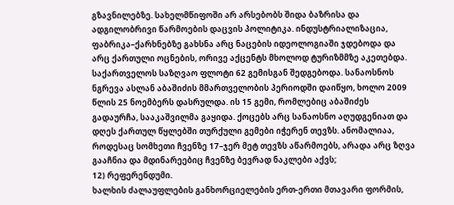გზავნილებზე. სახელმწიფოში არ არსებობს შიდა ბაზრისა და ადგილობრივი წარმოების დაცვის პოლიტიკა. ინდუსტრიალიზაცია, ფაბრიკა–ქარხნებზე გახსნა არც ნაცების იდეოლოგიაში ჯდებოდა და არც ქართული ოცნების, ორივე აქცენტს მხოლოდ ტურიზმმზე აკეთებდა. საქართველოს საზღვაო ფლოტი 62 გემისგან შედგებოდა. სანაოსნოს ნგრევა ასლან აბაშიძის მმართველობის პერიოდში დაიწყო, ხოლო 2009 წლის 25 ნოემბერს დასრულდა. ის 15 გემი, რომლებიც აბაშიძეს გადაურჩა, სააკაშვილმა გაყიდა. ქოცებს არც სანაოსნო აღუდგენიათ და დღეს ქართულ წყლებში თურქული გემები იჭერენ თევზს. ანომალიაა, როდესაც სომხეთი ჩვენზე 17–ჯერ მეტ თევზს აწარმოებს, არადა არც ზღვა გააჩნია და მდინარეებიც ჩვენზე ბევრად ნაკლები აქვს;
12) რეფერენდუმი.
ხალხის ძალაუფლების განხორციელების ერთ-ერთი მთავარი ფორმის,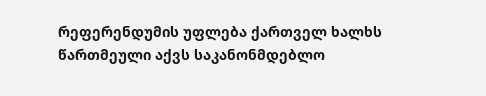რეფერენდუმის უფლება ქართველ ხალხს წართმეული აქვს საკანონმდებლო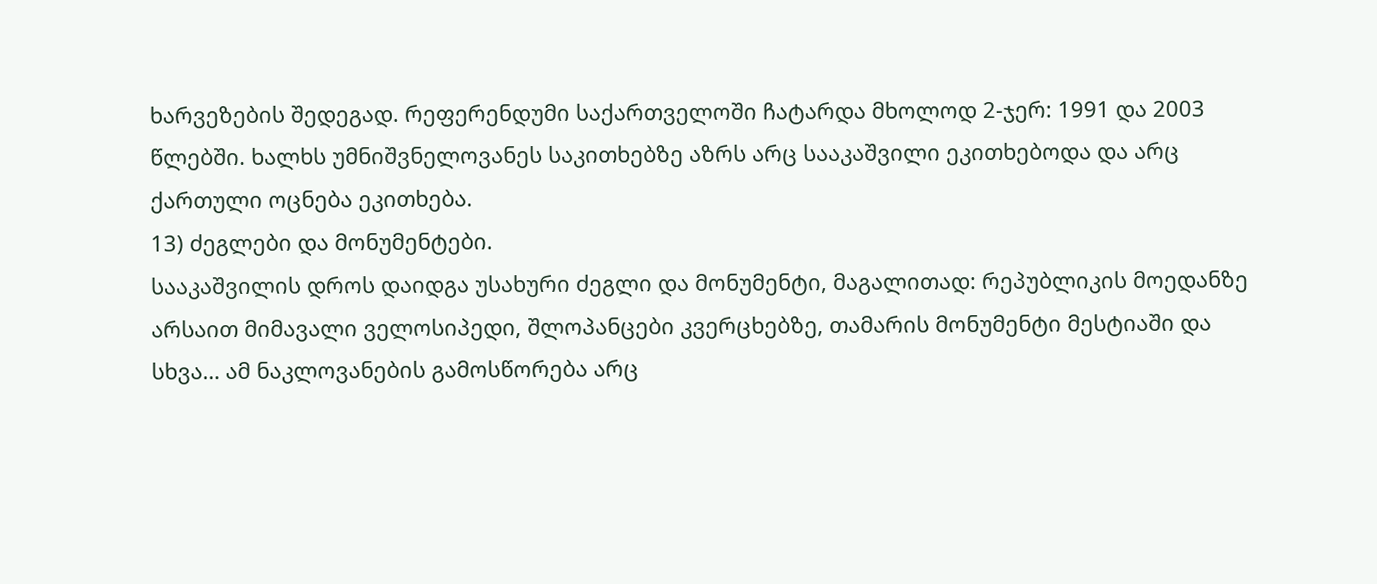ხარვეზების შედეგად. რეფერენდუმი საქართველოში ჩატარდა მხოლოდ 2-ჯერ: 1991 და 2003 წლებში. ხალხს უმნიშვნელოვანეს საკითხებზე აზრს არც სააკაშვილი ეკითხებოდა და არც ქართული ოცნება ეკითხება.
13) ძეგლები და მონუმენტები.
სააკაშვილის დროს დაიდგა უსახური ძეგლი და მონუმენტი, მაგალითად: რეპუბლიკის მოედანზე არსაით მიმავალი ველოსიპედი, შლოპანცები კვერცხებზე, თამარის მონუმენტი მესტიაში და სხვა… ამ ნაკლოვანების გამოსწორება არც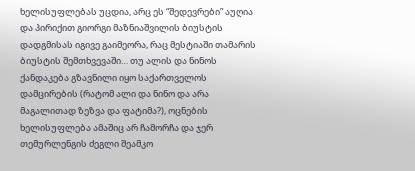ხელისუფლებას უცდია, არც ეს “შედევრები” აუღია და პირიქით გიორგი მაზნიაშვილის ბიუსტის დადგმისას იგივე გაიმეორა, რაც მესტიაში თამარის ბიუსტის შემთხვევაში… თუ ალის და ნინოს ქანდაკება გზავნილი იყო საქართველოს დამცირების (რატომ ალი და ნინო და არა მაგალითად ზეზვა და ფატიმა?), ოცნების ხელისუფლება ამაშიც არ ჩამორჩა და ჯერ თემურლენგის ძეგლი შეამკო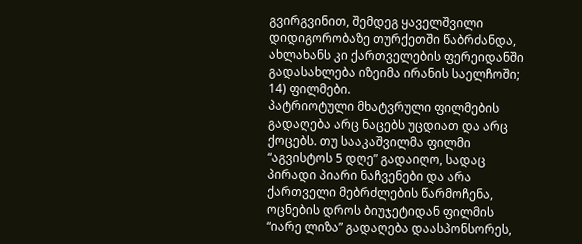გვირგვინით, შემდეგ ყაველშვილი დიდიგორობაზე თურქეთში წაბრძანდა, ახლახანს კი ქართველების ფერეიდანში გადასახლება იზეიმა ირანის საელჩოში;
14) ფილმები.
პატრიოტული მხატვრული ფილმების გადაღება არც ნაცებს უცდიათ და არც ქოცებს. თუ სააკაშვილმა ფილმი “აგვისტოს 5 დღე” გადაიღო, სადაც პირადი პიარი ნაჩვენები და არა ქართველი მებრძლების წარმოჩენა, ოცნების დროს ბიუჯეტიდან ფილმის “იარე ლიზა” გადაღება დაასპონსორეს,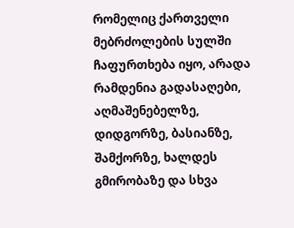რომელიც ქართველი მებრძოლების სულში ჩაფურთხება იყო, არადა რამდენია გადასაღები, აღმაშენებელზე, დიდგორზე, ბასიანზე, შამქორზე, ხალდეს გმირობაზე და სხვა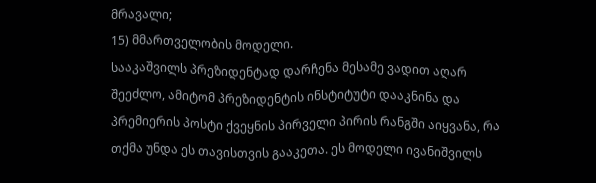მრავალი;
15) მმართველობის მოდელი.
სააკაშვილს პრეზიდენტად დარჩენა მესამე ვადით აღარ შეეძლო, ამიტომ პრეზიდენტის ინსტიტუტი დააკნინა და პრემიერის პოსტი ქვეყნის პირველი პირის რანგში აიყვანა, რა თქმა უნდა ეს თავისთვის გააკეთა. ეს მოდელი ივანიშვილს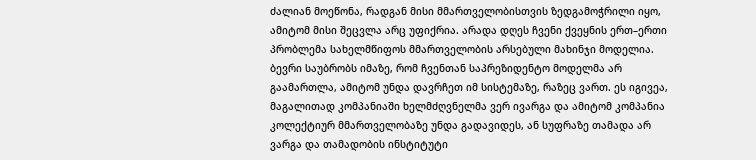ძალიან მოეწონა, რადგან მისი მმართველობისთვის ზედგამოჭრილი იყო, ამიტომ მისი შეცვლა არც უფიქრია. არადა დღეს ჩვენი ქვეყნის ერთ–ერთი პრობლემა სახელმწიფოს მმართველობის არსებული მახინჯი მოდელია. ბევრი საუბრობს იმაზე, რომ ჩვენთან საპრეზიდენტო მოდელმა არ გაამართლა, ამიტომ უნდა დავრჩეთ იმ სისტემაზე, რაზეც ვართ. ეს იგივეა, მაგალითად კომპანიაში ხელმძღვნელმა ვერ ივარგა და ამიტომ კომპანია კოლექტიურ მმართველობაზე უნდა გადავიდეს, ან სუფრაზე თამადა არ ვარგა და თამადობის ინსტიტუტი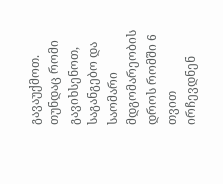გავაუქმოთ. თუნდაც რომი გავიხსენოთ, საგანგებო და საომარი მდგომარეობის დროს რომში 6 თვით ირჩევდნენ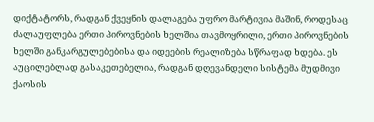დიქტატორს, რადგან ქვეყნის დალაგება უფრო მარტივია მაშინ, როდესაც ძალაუფლება ერთი პიროვნების ხელშია თავმოყრილი, ერთი პიროვნების ხელში განკარგულებებისა და იდეების რეალიზება სწრაფად ხდება. ეს აუცილებლად გასაკეთებელია, რადგან დღევანდელი სისტემა მუდმივი ქაოსის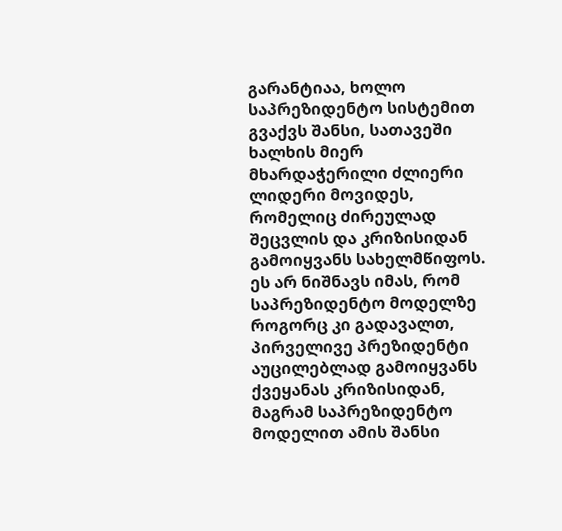გარანტიაა, ხოლო საპრეზიდენტო სისტემით გვაქვს შანსი, სათავეში ხალხის მიერ მხარდაჭერილი ძლიერი ლიდერი მოვიდეს, რომელიც ძირეულად შეცვლის და კრიზისიდან გამოიყვანს სახელმწიფოს. ეს არ ნიშნავს იმას, რომ საპრეზიდენტო მოდელზე როგორც კი გადავალთ, პირველივე პრეზიდენტი აუცილებლად გამოიყვანს ქვეყანას კრიზისიდან, მაგრამ საპრეზიდენტო მოდელით ამის შანსი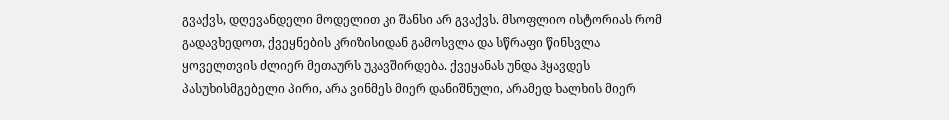გვაქვს, დღევანდელი მოდელით კი შანსი არ გვაქვს. მსოფლიო ისტორიას რომ გადავხედოთ, ქვეყნების კრიზისიდან გამოსვლა და სწრაფი წინსვლა ყოველთვის ძლიერ მეთაურს უკავშირდება. ქვეყანას უნდა ჰყავდეს პასუხისმგებელი პირი, არა ვინმეს მიერ დანიშნული, არამედ ხალხის მიერ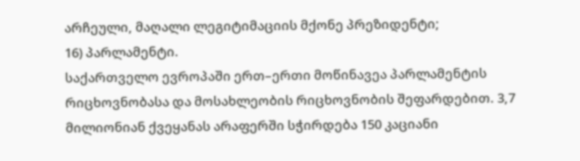არჩეული, მაღალი ლეგიტიმაციის მქონე პრეზიდენტი;
16) პარლამენტი.
საქართველო ევროპაში ერთ–ერთი მოწინავეა პარლამენტის რიცხოვნობასა და მოსახლეობის რიცხოვნობის შეფარდებით. 3,7 მილიონიან ქვეყანას არაფერში სჭირდება 150 კაციანი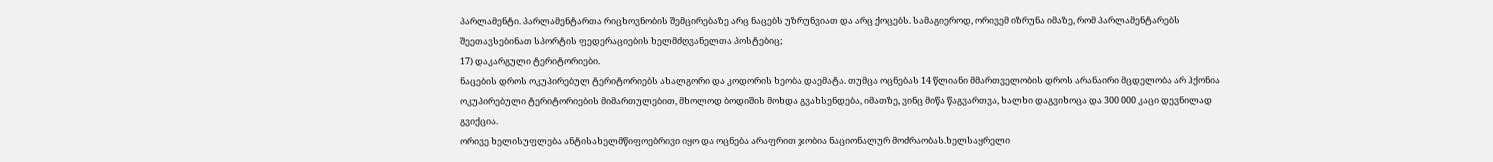პარლამენტი. პარლამენტართა რიცხოვნობის შემცირებაზე არც ნაცებს უზრუნვიათ და არც ქოცებს. სამაგიეროდ, ორივემ იზრუნა იმაზე, რომ პარლამენტარებს შეეთავსებინათ სპორტის ფედერაციების ხელმძღვანელთა პოსტებიც;
17) დაკარგული ტერიტორიები.
ნაცების დროს ოკუპირებულ ტერიტორიებს ახალგორი და კოდორის ხეობა დაემატა. თუმცა ოცნებას 14 წლიანი მმართველობის დროს არანაირი მცდელობა არ ჰქონია ოკუპირებული ტერიტორიების მიმართულებით, მხოლოდ ბოდიშის მოხდა გვახსენდება, იმათზე, ვინც მიწა წაგვართვა, ხალხი დაგვიხოცა და 300 000 კაცი დევნილად გვიქცია.
ორივე ხელისუფლება ანტისახელმწიფოებრივი იყო და ოცნება არაფრით ჯობია ნაციონალურ მოძრაობას.ხელსაყრელი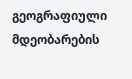გეოგრაფიული მდეობარების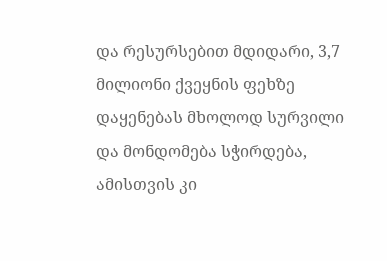და რესურსებით მდიდარი, 3,7 მილიონი ქვეყნის ფეხზე დაყენებას მხოლოდ სურვილი და მონდომება სჭირდება, ამისთვის კი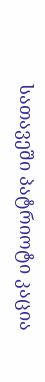სათავეში პატრიოტი კაცია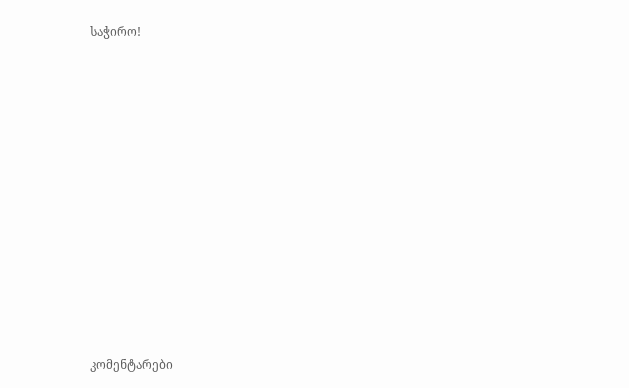საჭირო!
















კომენტარები